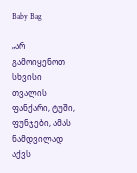Baby Bag

„არ გამოიყენოთ სხვისი თვალის ფანქარი, ტუში, ფუნჯები, ამას ნამდვილად აქვს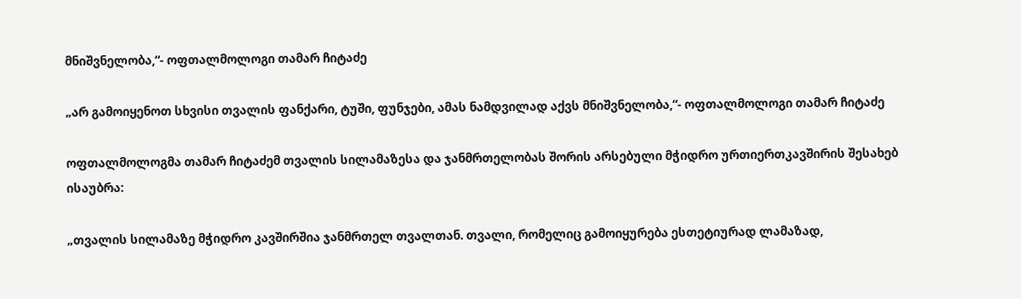მნიშვნელობა,“- ოფთალმოლოგი თამარ ჩიტაძე

„არ გამოიყენოთ სხვისი თვალის ფანქარი, ტუში, ფუნჯები, ამას ნამდვილად აქვს მნიშვნელობა,“- ოფთალმოლოგი თამარ ჩიტაძე

ოფთალმოლოგმა თამარ ჩიტაძემ თვალის სილამაზესა და ჯანმრთელობას შორის არსებული მჭიდრო ურთიერთკავშირის შესახებ ისაუბრა:

„თვალის სილამაზე მჭიდრო კავშირშია ჯანმრთელ თვალთან. თვალი, რომელიც გამოიყურება ესთეტიურად ლამაზად,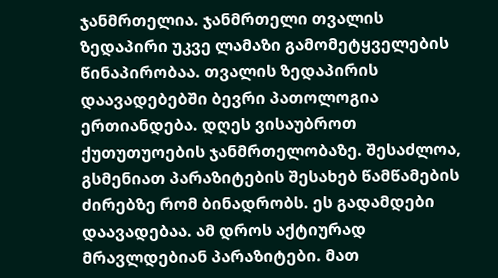ჯანმრთელია. ჯანმრთელი თვალის ზედაპირი უკვე ლამაზი გამომეტყველების წინაპირობაა. თვალის ზედაპირის დაავადებებში ბევრი პათოლოგია ერთიანდება. დღეს ვისაუბროთ ქუთუთუოების ჯანმრთელობაზე. შესაძლოა, გსმენიათ პარაზიტების შესახებ წამწამების ძირებზე რომ ბინადრობს. ეს გადამდები დაავადებაა. ამ დროს აქტიურად მრავლდებიან პარაზიტები. მათ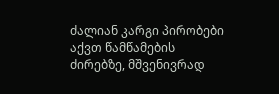ძალიან კარგი პირობები აქვთ წამწამების ძირებზე, მშვენივრად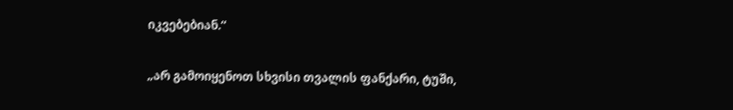იკვებებიან.“

„არ გამოიყენოთ სხვისი თვალის ფანქარი, ტუში,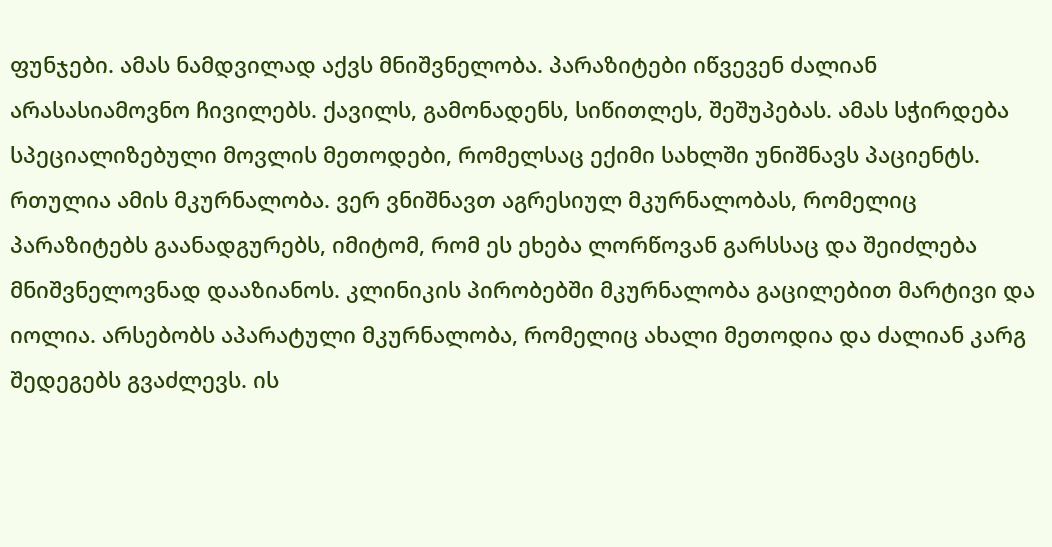ფუნჯები. ამას ნამდვილად აქვს მნიშვნელობა. პარაზიტები იწვევენ ძალიან არასასიამოვნო ჩივილებს. ქავილს, გამონადენს, სიწითლეს, შეშუპებას. ამას სჭირდება სპეციალიზებული მოვლის მეთოდები, რომელსაც ექიმი სახლში უნიშნავს პაციენტს. რთულია ამის მკურნალობა. ვერ ვნიშნავთ აგრესიულ მკურნალობას, რომელიც პარაზიტებს გაანადგურებს, იმიტომ, რომ ეს ეხება ლორწოვან გარსსაც და შეიძლება მნიშვნელოვნად დააზიანოს. კლინიკის პირობებში მკურნალობა გაცილებით მარტივი და იოლია. არსებობს აპარატული მკურნალობა, რომელიც ახალი მეთოდია და ძალიან კარგ შედეგებს გვაძლევს. ის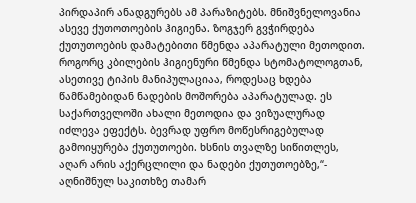პირდაპირ ანადგურებს ამ პარაზიტებს. მნიშვნელოვანია ასევე ქუთოთოების ჰიგიენა. ზოგჯერ გვჭირდება ქუთუთოების დამატებითი წმენდა აპარატული მეთოდით. როგორც კბილების ჰიგიენური წმენდა სტომატოლოგთან, ასეთივე ტიპის მანიპულაციაა, როდესაც ხდება წამწამებიდან ნადების მოშორება აპარატულად. ეს საქართველოში ახალი მეთოდია და ვიზუალურად იძლევა ეფექტს. ბევრად უფრო მოწესრიგებულად გამოიყურება ქუთუთოები. ხსნის თვალზე სიწითლეს, აღარ არის აქერცლილი და ნადები ქუთუთოებზე,“- აღნიშნულ საკითხზე თამარ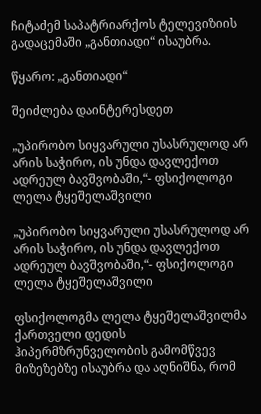ჩიტაძემ საპატრიარქოს ტელევიზიის გადაცემაში „განთიადი“ ისაუბრა.

წყარო: „განთიადი“

შეიძლება დაინტერესდეთ

„უპირობო სიყვარული უსასრულოდ არ არის საჭირო, ის უნდა დავლექოთ ადრეულ ბავშვობაში,“- ფსიქოლოგი ლელა ტყეშელაშვილი

„უპირობო სიყვარული უსასრულოდ არ არის საჭირო, ის უნდა დავლექოთ ადრეულ ბავშვობაში,“- ფსიქოლოგი ლელა ტყეშელაშვილი

ფსიქოლოგმა ლელა ტყეშელაშვილმა ქართველი დედის ჰიპერმზრუნველობის გამომწვევ მიზეზებზე ისაუბრა და აღნიშნა, რომ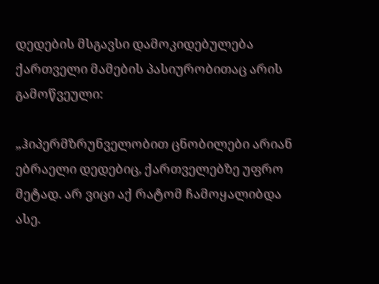დედების მსგავსი დამოკიდებულება ქართველი მამების პასიურობითაც არის გამოწვეული:

„ჰიპერმზრუნველობით ცნობილები არიან ებრაელი დედებიც, ქართველებზე უფრო მეტად. არ ვიცი აქ რატომ ჩამოყალიბდა ასე.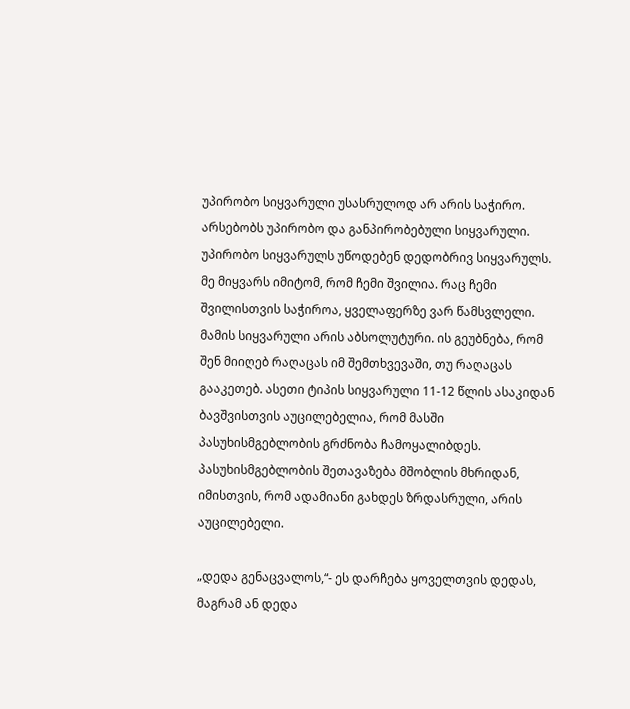უპირობო სიყვარული უსასრულოდ არ არის საჭირო. არსებობს უპირობო და განპირობებული სიყვარული. უპირობო სიყვარულს უწოდებენ დედობრივ სიყვარულს. მე მიყვარს იმიტომ, რომ ჩემი შვილია. რაც ჩემი შვილისთვის საჭიროა, ყველაფერზე ვარ წამსვლელი. მამის სიყვარული არის აბსოლუტური. ის გეუბნება, რომ შენ მიიღებ რაღაცას იმ შემთხვევაში, თუ რაღაცას გააკეთებ. ასეთი ტიპის სიყვარული 11-12 წლის ასაკიდან ბავშვისთვის აუცილებელია, რომ მასში პასუხისმგებლობის გრძნობა ჩამოყალიბდეს. პასუხისმგებლობის შეთავაზება მშობლის მხრიდან, იმისთვის, რომ ადამიანი გახდეს ზრდასრული, არის აუცილებელი.

„დედა გენაცვალოს,“- ეს დარჩება ყოველთვის დედას, მაგრამ ან დედა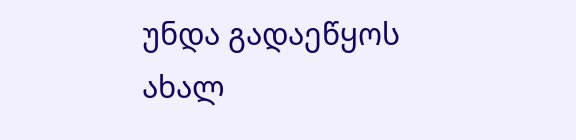უნდა გადაეწყოს ახალ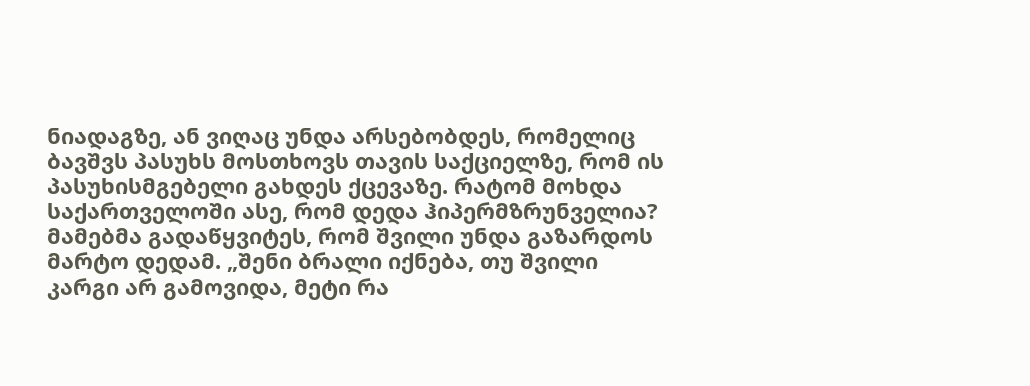ნიადაგზე, ან ვიღაც უნდა არსებობდეს, რომელიც ბავშვს პასუხს მოსთხოვს თავის საქციელზე, რომ ის პასუხისმგებელი გახდეს ქცევაზე. რატომ მოხდა საქართველოში ასე, რომ დედა ჰიპერმზრუნველია? მამებმა გადაწყვიტეს, რომ შვილი უნდა გაზარდოს მარტო დედამ. „შენი ბრალი იქნება, თუ შვილი კარგი არ გამოვიდა, მეტი რა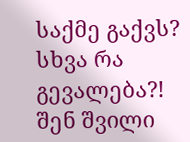საქმე გაქვს? სხვა რა გევალება?! შენ შვილი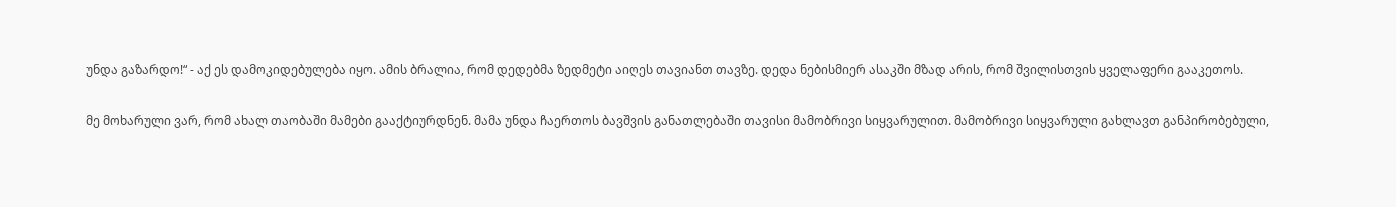უნდა გაზარდო!“ - აქ ეს დამოკიდებულება იყო. ამის ბრალია, რომ დედებმა ზედმეტი აიღეს თავიანთ თავზე. დედა ნებისმიერ ასაკში მზად არის, რომ შვილისთვის ყველაფერი გააკეთოს.

მე მოხარული ვარ, რომ ახალ თაობაში მამები გააქტიურდნენ. მამა უნდა ჩაერთოს ბავშვის განათლებაში თავისი მამობრივი სიყვარულით. მამობრივი სიყვარული გახლავთ განპირობებული,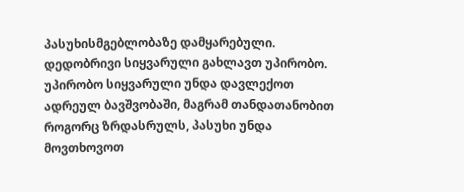პასუხისმგებლობაზე დამყარებული. დედობრივი სიყვარული გახლავთ უპირობო. უპირობო სიყვარული უნდა დავლექოთ ადრეულ ბავშვობაში, მაგრამ თანდათანობით როგორც ზრდასრულს, პასუხი უნდა მოვთხოვოთ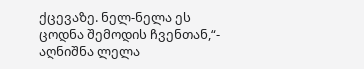ქცევაზე. ნელ-ნელა ეს ცოდნა შემოდის ჩვენთან,“- აღნიშნა ლელა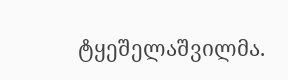ტყეშელაშვილმა.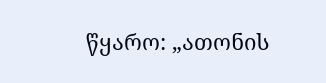წყარო: „ათონის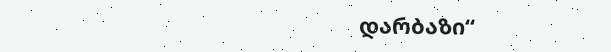დარბაზი“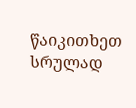წაიკითხეთ სრულად